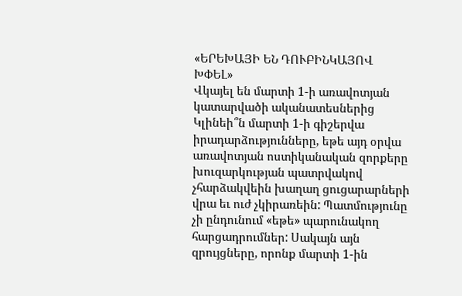«ԵՐԵԽԱՅԻ ԵՆ ԴՈՒԲԻՆԿԱՅՈՎ ԽՓԵԼ»
Վկայել են մարտի 1-ի առավոտյան կատարվածի ականատեսներից
Կլինեի՞ն մարտի 1-ի գիշերվա իրադարձությունները, եթե այդ օրվա առավոտյան ոստիկանական զորքերը խուզարկության պատրվակով չհարձակվեին խաղաղ ցուցարարների վրա եւ ուժ չկիրառեին: Պատմությունը չի ընդունում «եթե» պարունակող հարցադրումներ: Սակայն այն զրույցները, որոնք մարտի 1-ին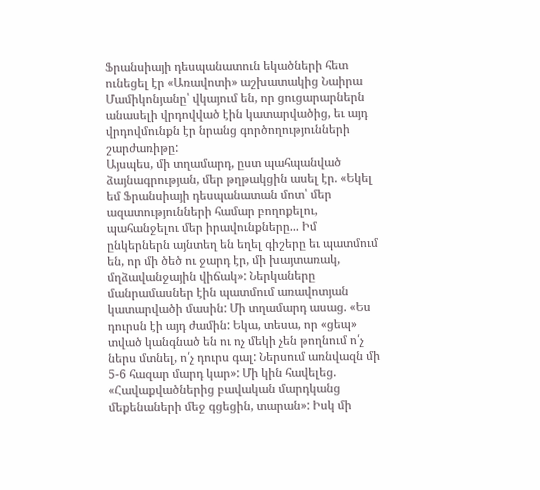Ֆրանսիայի դեսպանատուն եկածների հետ ունեցել էր «Առավոտի» աշխատակից Նաիրա Մամիկոնյանը՝ վկայում են, որ ցուցարարներն անասելի վրդովված էին կատարվածից, եւ այդ վրդովմունքն էր նրանց գործողությունների շարժառիթը:
Այսպես, մի տղամարդ, ըստ պահպանված ձայնագրության, մեր թղթակցին ասել էր. «Եկել եմ Ֆրանսիայի դեսպանատան մոտ՝ մեր ազատությունների համար բողոքելու, պահանջելու մեր իրավունքները... Իմ ընկերներն այնտեղ են եղել գիշերը եւ պատմում են, որ մի ծեծ ու ջարդ էր, մի խայտառակ, մղձավանջային վիճակ»: Ներկաները մանրամասներ էին պատմում առավոտյան կատարվածի մասին: Մի տղամարդ ասաց. «Ես դուրսն էի այդ ժամին: Եկա, տեսա, որ «ցեպ» տված կանգնած են ու ոչ մեկի չեն թողնում ո՛չ ներս մտնել, ո՛չ դուրս գալ: Ներսում առնվազն մի 5-6 հազար մարդ կար»: Մի կին հավելեց. «Հավաքվածներից բավական մարդկանց մեքենաների մեջ գցեցին, տարան»: Իսկ մի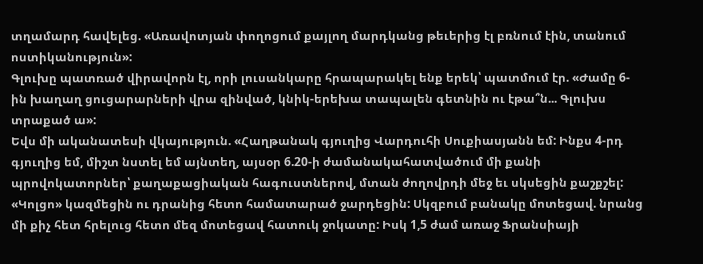տղամարդ հավելեց. «Առավոտյան փողոցում քայլող մարդկանց թեւերից էլ բռնում էին, տանում ոստիկանություն»:
Գլուխը պատռած վիրավորն էլ, որի լուսանկարը հրապարակել ենք երեկ՝ պատմում էր. «Ժամը 6-ին խաղաղ ցուցարարների վրա զինված, կնիկ-երեխա տապալեն գետնին ու էթա՞ն... Գլուխս տրաքած ա»:
Եվս մի ականատեսի վկայություն. «Հաղթանակ գյուղից Վարդուհի Սուքիասյանն եմ: Ինքս 4-րդ գյուղից եմ, միշտ նստել եմ այնտեղ, այսօր 6.20-ի ժամանակահատվածում մի քանի պրովոկատորներ՝ քաղաքացիական հագուստներով, մտան ժողովրդի մեջ եւ սկսեցին քաշքշել: «Կոլցո» կազմեցին ու դրանից հետո համատարած ջարդեցին: Սկզբում բանակը մոտեցավ. նրանց մի քիչ հետ հրելուց հետո մեզ մոտեցավ հատուկ ջոկատը: Իսկ 1,5 ժամ առաջ Ֆրանսիայի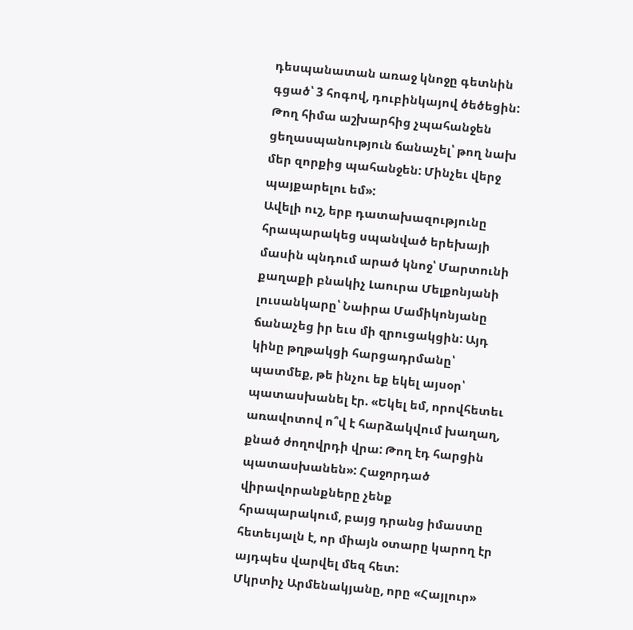դեսպանատան առաջ կնոջը գետնին գցած՝ 3 հոգով, դուբինկայով ծեծեցին: Թող հիմա աշխարհից չպահանջեն ցեղասպանություն ճանաչել՝ թող նախ մեր զորքից պահանջեն: Մինչեւ վերջ պայքարելու եմ»:
Ավելի ուշ, երբ դատախազությունը հրապարակեց սպանված երեխայի մասին պնդում արած կնոջ՝ Մարտունի քաղաքի բնակիչ Լաուրա Մելքոնյանի լուսանկարը՝ Նաիրա Մամիկոնյանը ճանաչեց իր եւս մի զրուցակցին: Այդ կինը թղթակցի հարցադրմանը՝ պատմեք, թե ինչու եք եկել այսօր՝ պատասխանել էր. «Եկել եմ, որովհետեւ առավոտով ո՞վ է հարձակվում խաղաղ, քնած ժողովրդի վրա: Թող էդ հարցին պատասխանեն»: Հաջորդած վիրավորանքները չենք հրապարակում, բայց դրանց իմաստը հետեւյալն է, որ միայն օտարը կարող էր այդպես վարվել մեզ հետ:
Մկրտիչ Արմենակյանը, որը «Հայլուր»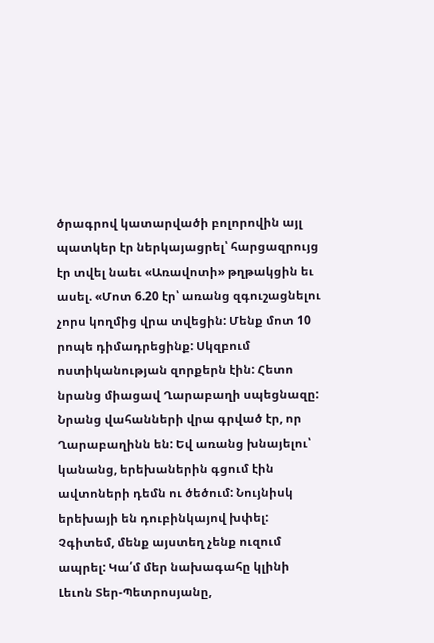ծրագրով կատարվածի բոլորովին այլ պատկեր էր ներկայացրել՝ հարցազրույց էր տվել նաեւ «Առավոտի» թղթակցին եւ ասել. «Մոտ 6.20 էր՝ առանց զգուշացնելու չորս կողմից վրա տվեցին: Մենք մոտ 10 րոպե դիմադրեցինք: Սկզբում ոստիկանության զորքերն էին: Հետո նրանց միացավ Ղարաբաղի սպեցնազը: Նրանց վահանների վրա գրված էր, որ Ղարաբաղինն են: Եվ առանց խնայելու՝ կանանց, երեխաներին գցում էին ավտոների դեմն ու ծեծում: Նույնիսկ երեխայի են դուբինկայով խփել: Չգիտեմ, մենք այստեղ չենք ուզում ապրել: Կա՛մ մեր նախագահը կլինի Լեւոն Տեր-Պետրոսյանը,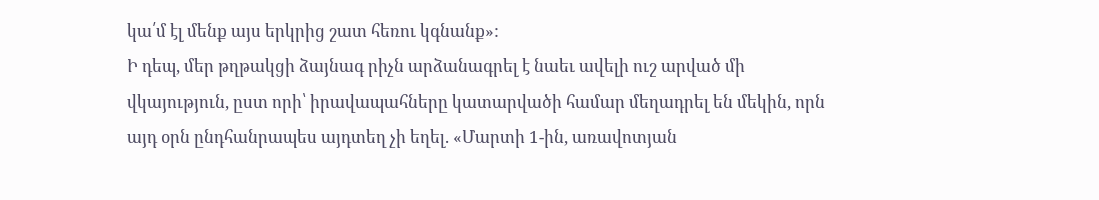կա՛մ էլ մենք այս երկրից շատ հեռու կգնանք»:
Ի դեպ, մեր թղթակցի ձայնագ րիչն արձանագրել է նաեւ ավելի ուշ արված մի վկայություն, ըստ որի՝ իրավապահները կատարվածի համար մեղադրել են մեկին, որն այդ օրն ընդհանրապես այդտեղ չի եղել. «Մարտի 1-ին, առավոտյան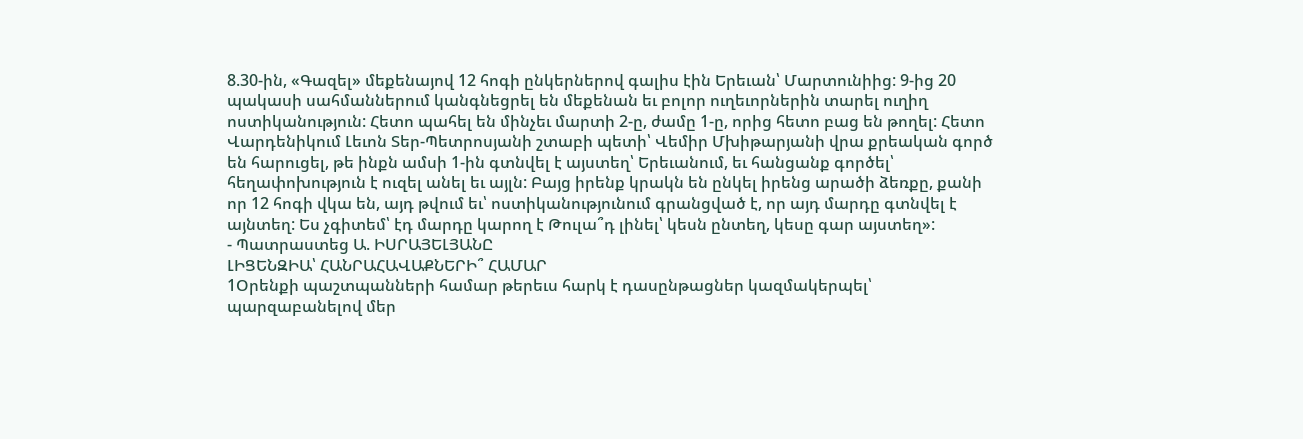8.30-ին, «Գազել» մեքենայով 12 հոգի ընկերներով գալիս էին Երեւան՝ Մարտունիից: 9-ից 20 պակասի սահմաններում կանգնեցրել են մեքենան եւ բոլոր ուղեւորներին տարել ուղիղ ոստիկանություն: Հետո պահել են մինչեւ մարտի 2-ը, ժամը 1-ը, որից հետո բաց են թողել: Հետո Վարդենիկում Լեւոն Տեր-Պետրոսյանի շտաբի պետի՝ Վեմիր Մխիթարյանի վրա քրեական գործ են հարուցել, թե ինքն ամսի 1-ին գտնվել է այստեղ՝ Երեւանում, եւ հանցանք գործել՝ հեղափոխություն է ուզել անել եւ այլն: Բայց իրենք կրակն են ընկել իրենց արածի ձեռքը, քանի որ 12 հոգի վկա են, այդ թվում եւ՝ ոստիկանությունում գրանցված է, որ այդ մարդը գտնվել է այնտեղ: Ես չգիտեմ՝ էդ մարդը կարող է Թուլա՞դ լինել՝ կեսն ընտեղ, կեսը գար այստեղ»:
- Պատրաստեց Ա. ԻՍՐԱՅԵԼՅԱՆԸ
ԼԻՑԵՆԶԻԱ՝ ՀԱՆՐԱՀԱՎԱՔՆԵՐԻ՞ ՀԱՄԱՐ
1Օրենքի պաշտպանների համար թերեւս հարկ է դասընթացներ կազմակերպել՝ պարզաբանելով մեր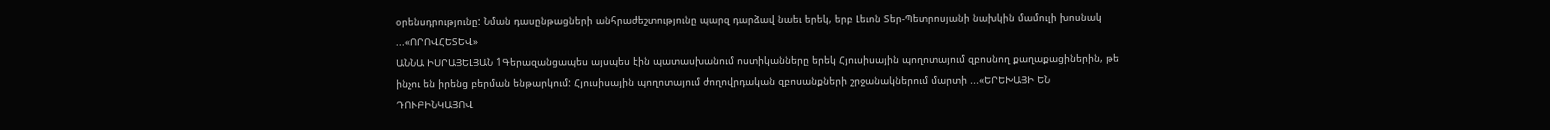օրենսդրությունը: Նման դասընթացների անհրաժեշտությունը պարզ դարձավ նաեւ երեկ, երբ Լեւոն Տեր-Պետրոսյանի նախկին մամուլի խոսնակ ...«ՈՐՈՎՀԵՏԵՎ»
ԱՆՆԱ ԻՍՐԱՅԵԼՅԱՆ 1Գերազանցապես այսպես էին պատասխանում ոստիկանները երեկ Հյուսիսային պողոտայում զբոսնող քաղաքացիներին, թե ինչու են իրենց բերման ենթարկում: Հյուսիսային պողոտայում ժողովրդական զբոսանքների շրջանակներում մարտի ...«ԵՐԵԽԱՅԻ ԵՆ ԴՈՒԲԻՆԿԱՅՈՎ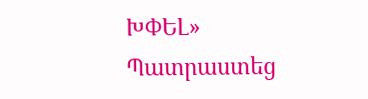ԽՓԵԼ»
Պատրաստեց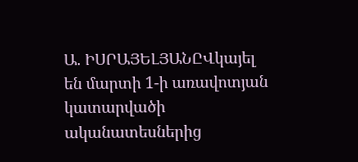Ա. ԻՍՐԱՅԵԼՅԱՆԸՎկայել են մարտի 1-ի առավոտյան կատարվածի ականատեսներից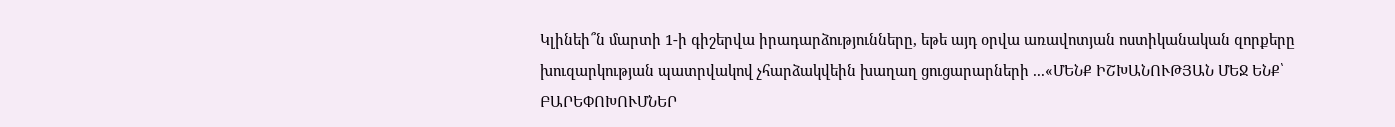Կլինեի՞ն մարտի 1-ի գիշերվա իրադարձությունները, եթե այդ օրվա առավոտյան ոստիկանական զորքերը խուզարկության պատրվակով չհարձակվեին խաղաղ ցուցարարների ...«ՄԵՆՔ ԻՇԽԱՆՈՒԹՅԱՆ ՄԵՋ ԵՆՔ՝ ԲԱՐԵՓՈԽՈՒՄՆԵՐ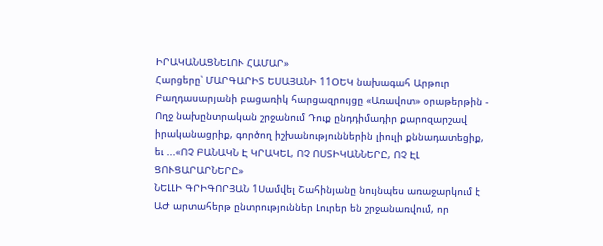ԻՐԱԿԱՆԱՑՆԵԼՈՒ ՀԱՄԱՐ»
Հարցերը՝ ՄԱՐԳԱՐԻՏ ԵՍԱՅԱՆԻ 11ՕԵԿ նախագահ Արթուր Բաղդասարյանի բացառիկ հարցազրույցը «Առավոտ» օրաթերթին - Ողջ նախընտրական շրջանում Դուք ընդդիմադիր քարոզարշավ իրականացրիք, գործող իշխանություններին լիուլի քննադատեցիք, եւ ...«ՈՉ ԲԱՆԱԿՆ Է ԿՐԱԿԵԼ, ՈՉ ՈՍՏԻԿԱՆՆԵՐԸ, ՈՉ ԷԼ ՑՈՒՑԱՐԱՐՆԵՐԸ»
ՆԵԼԼԻ ԳՐԻԳՈՐՅԱՆ 1Սամվել Շահինյանը նույնպես առաջարկում է ԱԺ արտահերթ ընտրություններ Լուրեր են շրջանառվում, որ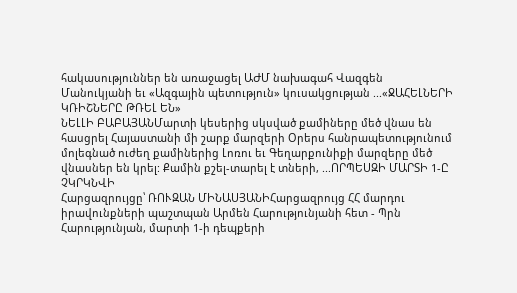հակասություններ են առաջացել ԱԺՄ նախագահ Վազգեն Մանուկյանի եւ «Ազգային պետություն» կուսակցության ...«ՋԱՀԵԼՆԵՐԻ ԿՌԻՇՆԵՐԸ ԹՌԵԼ ԵՆ»
ՆԵԼԼԻ ԲԱԲԱՅԱՆՄարտի կեսերից սկսված քամիները մեծ վնաս են հասցրել Հայաստանի մի շարք մարզերի Օրերս հանրապետությունում մոլեգնած ուժեղ քամիներից Լոռու եւ Գեղարքունիքի մարզերը մեծ վնասներ են կրել: Քամին քշել-տարել է տների, ...ՈՐՊԵՍԶԻ ՄԱՐՏԻ 1-Ը ՉԿՐԿՆՎԻ
Հարցազրույցը՝ ՌՈՒԶԱՆ ՄԻՆԱՍՅԱՆԻՀարցազրույց ՀՀ մարդու իրավունքների պաշտպան Արմեն Հարությունյանի հետ - Պրն Հարությունյան, մարտի 1-ի դեպքերի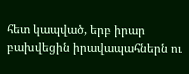հետ կապված, երբ իրար բախվեցին իրավապահներն ու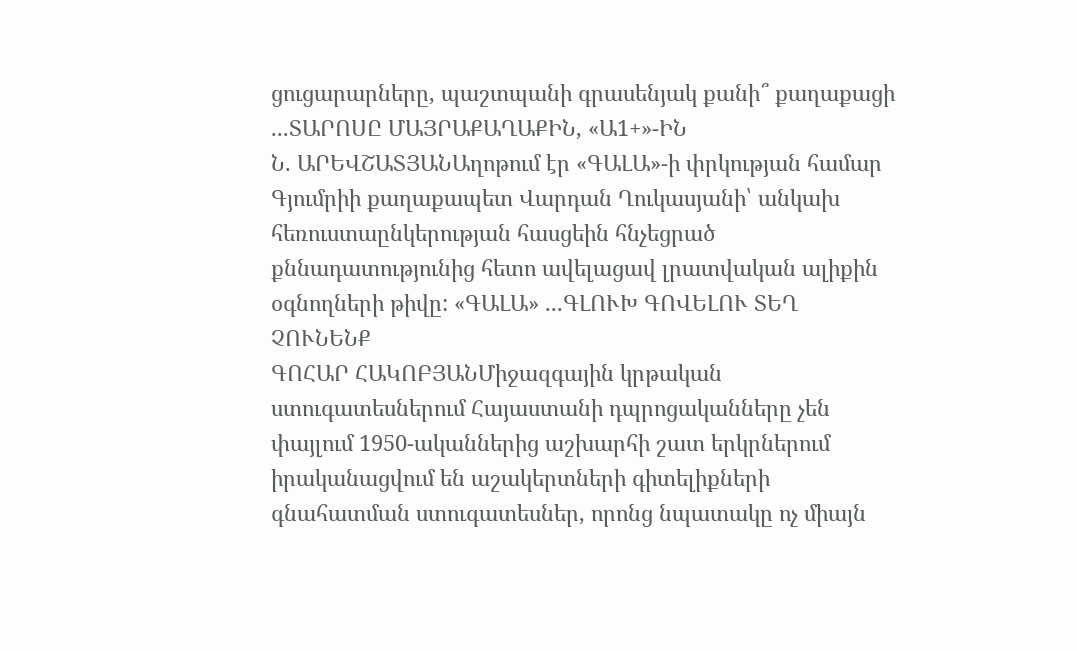ցուցարարները, պաշտպանի գրասենյակ քանի՞ քաղաքացի ...ՏԱՐՈՍԸ ՄԱՅՐԱՔԱՂԱՔԻՆ, «Ա1+»-ԻՆ
Ն. ԱՐԵՎՇԱՏՅԱՆԱղոթում էր «ԳԱԼԱ»-ի փրկության համար Գյումրիի քաղաքապետ Վարդան Ղուկասյանի՝ անկախ հեռուստաընկերության հասցեին հնչեցրած քննադատությունից հետո ավելացավ լրատվական ալիքին օգնողների թիվը: «ԳԱԼԱ» ...ԳԼՈՒԽ ԳՈՎԵԼՈՒ ՏԵՂ ՉՈՒՆԵՆՔ
ԳՈՀԱՐ ՀԱԿՈԲՅԱՆՄիջազգային կրթական ստուգատեսներում Հայաստանի դպրոցականները չեն փայլում 1950-ականներից աշխարհի շատ երկրներում իրականացվում են աշակերտների գիտելիքների գնահատման ստուգատեսներ, որոնց նպատակը ոչ միայն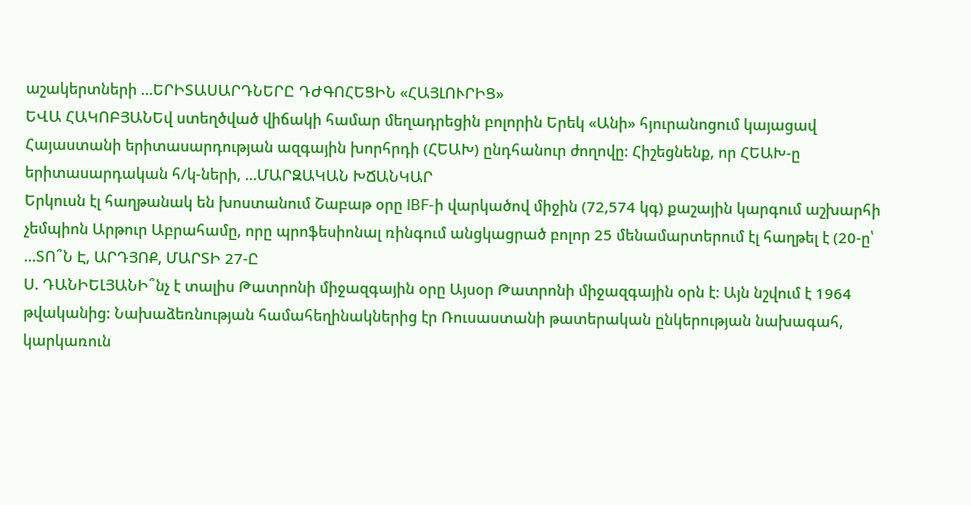աշակերտների ...ԵՐԻՏԱՍԱՐԴՆԵՐԸ ԴԺԳՈՀԵՑԻՆ «ՀԱՅԼՈՒՐԻՑ»
ԵՎԱ ՀԱԿՈԲՅԱՆԵվ ստեղծված վիճակի համար մեղադրեցին բոլորին Երեկ «Անի» հյուրանոցում կայացավ Հայաստանի երիտասարդության ազգային խորհրդի (ՀԵԱԽ) ընդհանուր ժողովը: Հիշեցնենք, որ ՀԵԱԽ-ը երիտասարդական հ/կ-ների, ...ՄԱՐԶԱԿԱՆ ԽՃԱՆԿԱՐ
Երկուսն էլ հաղթանակ են խոստանում Շաբաթ օրը IBF-ի վարկածով միջին (72,574 կգ) քաշային կարգում աշխարհի չեմպիոն Արթուր Աբրահամը, որը պրոֆեսիոնալ ռինգում անցկացրած բոլոր 25 մենամարտերում էլ հաղթել է (20-ը՝ ...ՏՈ՞Ն Է, ԱՐԴՅՈՔ, ՄԱՐՏԻ 27-Ը
Ս. ԴԱՆԻԵԼՅԱՆԻ՞նչ է տալիս Թատրոնի միջազգային օրը Այսօր Թատրոնի միջազգային օրն է: Այն նշվում է 1964 թվականից: Նախաձեռնության համահեղինակներից էր Ռուսաստանի թատերական ընկերության նախագահ, կարկառուն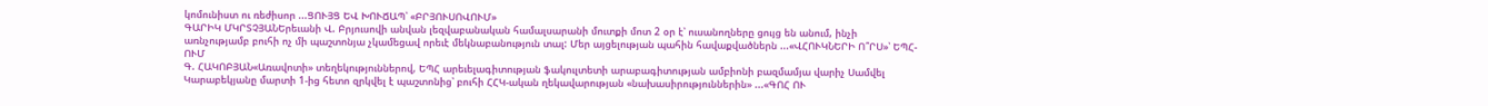կոմունիստ ու ռեժիսոր ...ՑՈՒՅՑ ԵՎ ԽՈՒՃԱՊ՝ «ԲՐՅՈՒՍՈՎՈՒՄ»
ԳԱՐԻԿ ՄԿՐՏՉՅԱՆԵրեւանի Վ. Բրյուսովի անվան լեզվաբանական համալսարանի մուտքի մոտ 2 օր է՝ ուսանողները ցույց են անում, ինչի առնչությամբ բուհի ոչ մի պաշտոնյա չկամեցավ որեւէ մեկնաբանություն տալ: Մեր այցելության պահին հավաքվածներն ...«ՎՀՈՒԿՆԵՐԻ Ո՞ՐՍ»՝ ԵՊՀ-ՈՒՄ
Գ. ՀԱԿՈԲՅԱՆ«Առավոտի» տեղեկություններով, ԵՊՀ արեւելագիտության ֆակուլտետի արաբագիտության ամբիոնի բազմամյա վարիչ Սամվել Կարաբեկյանը մարտի 1-ից հետո զրկվել է պաշտոնից՝ բուհի ՀՀԿ-ական ղեկավարության «նախասիրություններին» ...«ԳՈՀ ՈՒ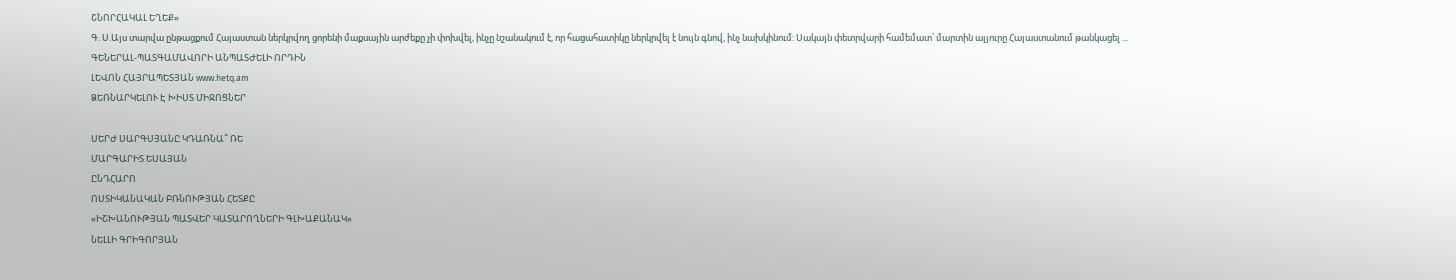ՇՆՈՐՀԱԿԱԼ ԵՂԵՔ»
Գ. Ս.Այս տարվա ընթացքում Հայաստան ներկրվող ցորենի մաքսային արժեքը չի փոխվել, ինչը նշանակում է, որ հացահատիկը ներկրվել է նույն գնով, ինչ նախկինում: Սակայն փետրվարի համեմատ՝ մարտին ալյուրը Հայաստանում թանկացել ...
ԳԵՆԵՐԱԼ-ՊԱՏԳԱՄԱՎՈՐԻ ԱՆՊԱՏԺԵԼԻ ՈՐԴԻՆ
ԼԵՎՈՆ ՀԱՅՐԱՊԵՏՅԱՆ www.hetq.am
ՁԵՌՆԱՐԿԵԼՈՒ Է ԽԻՍՏ ՄԻՋՈՑՆԵՐ

ՍԵՐԺ ՍԱՐԳՍՅԱՆԸ ԿԴԱՌՆԱ՞ ՌԵ
ՄԱՐԳԱՐԻՏ ԵՍԱՅԱՆ
ԸՆԴՀԱՐՈ
ՈՍՏԻԿԱՆԱԿԱՆ ԲՌՆՈՒԹՅԱՆ ՀԵՏՔԸ
«ԻՇԽԱՆՈՒԹՅԱՆ ՊԱՏՎԵՐ ԿԱՏԱՐՈՂՆԵՐԻ ԳԼԽԱՔԱՆԱԿ»
ՆԵԼԼԻ ԳՐԻԳՈՐՅԱՆ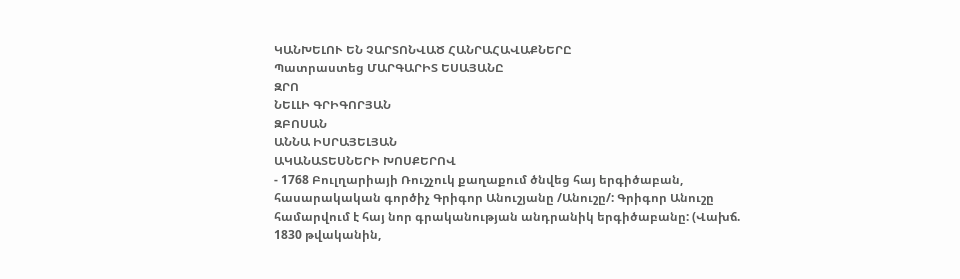ԿԱՆԽԵԼՈՒ ԵՆ ՉԱՐՏՈՆՎԱԾ ՀԱՆՐԱՀԱՎԱՔՆԵՐԸ
Պատրաստեց ՄԱՐԳԱՐԻՏ ԵՍԱՅԱՆԸ
ԶՐՈ
ՆԵԼԼԻ ԳՐԻԳՈՐՅԱՆ
ԶԲՈՍԱՆ
ԱՆՆԱ ԻՍՐԱՅԵԼՅԱՆ
ԱԿԱՆԱՏԵՍՆԵՐԻ ԽՈՍՔԵՐՈՎ
- 1768 Բուլղարիայի Ռուշչուկ քաղաքում ծնվեց հայ երգիծաբան, հասարակական գործիչ Գրիգոր Անուշյանը /Անուշը/: Գրիգոր Անուշը համարվում է հայ նոր գրականության անդրանիկ երգիծաբանը: (Վախճ. 1830 թվականին,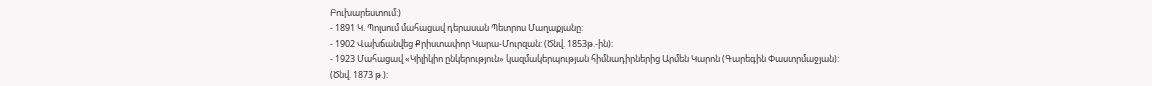Բուխարեստում:)
- 1891 Կ. Պոլսում մահացավ դերասան Պետրոս Մաղաքյանը:
- 1902 Վախճանվեց Քրիստափոր Կարա-Մուրզան: (Ծնվ. 1853թ.-ին):
- 1923 Մահացավ «Կիլիկիո ընկերություն» կազմակերպության հիմնադիրներից Արմեն Կարոն (Գարեգին Փաստրմաջյան): (Ծնվ. 1873 թ.):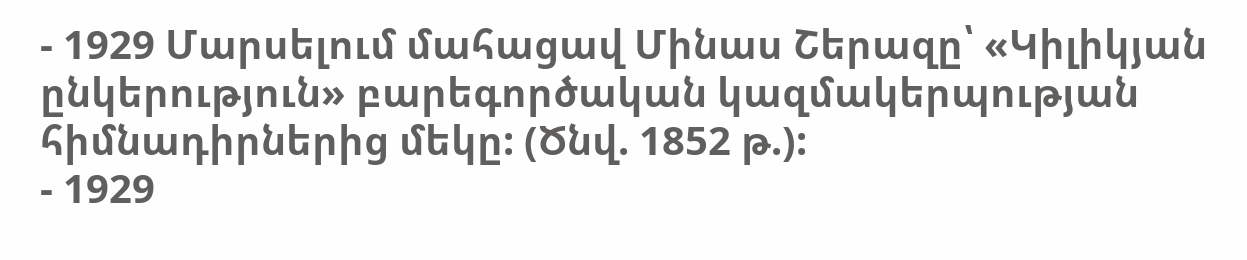- 1929 Մարսելում մահացավ Մինաս Շերազը՝ «Կիլիկյան ընկերություն» բարեգործական կազմակերպության հիմնադիրներից մեկը: (Ծնվ. 1852 թ.):
- 1929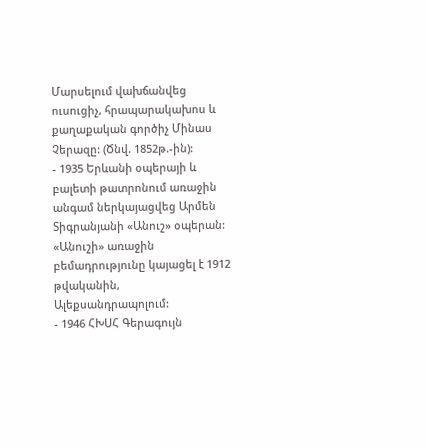Մարսելում վախճանվեց ուսուցիչ, հրապարակախոս և քաղաքական գործիչ Մինաս Չերազը: (Ծնվ. 1852թ.-ին):
- 1935 Երևանի օպերայի և բալետի թատրոնում առաջին անգամ ներկայացվեց Արմեն Տիգրանյանի «Անուշ» օպերան: «Անուշի» առաջին բեմադրությունը կայացել է 1912 թվականին, Ալեքսանդրապոլում:
- 1946 ՀԽՍՀ Գերագույն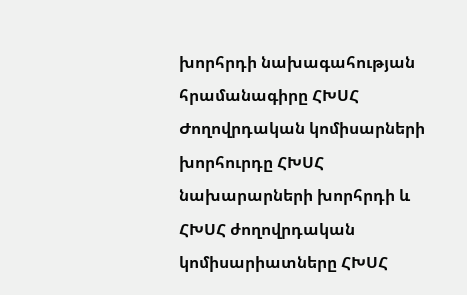խորհրդի նախագահության հրամանագիրը ՀԽՍՀ Ժողովրդական կոմիսարների խորհուրդը ՀԽՍՀ նախարարների խորհրդի և ՀԽՍՀ ժողովրդական կոմիսարիատները ՀԽՍՀ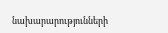նախարարությունների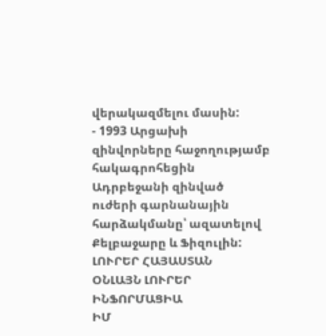վերակազմելու մասին:
- 1993 Արցախի զինվորները հաջողությամբ հակագրոհեցին Ադրբեջանի զինված ուժերի գարնանային հարձակմանը՝ ազատելով Քելբաջարը և Ֆիզուլին:
ԼՈՒՐԵՐ ՀԱՅԱՍՏԱՆ
ՕՆԼԱՅՆ ԼՈՒՐԵՐ
ԻՆՖՈՐՄԱՑԻԱ
ԻՄ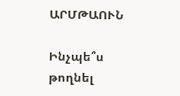ԱՐՄԹԱՈՒՆ

Ինչպե՞ս թողնել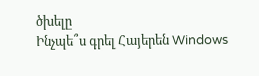ծխելը
Ինչպե՞ս գրել Հայերեն Windows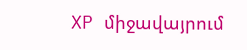XP միջավայրում